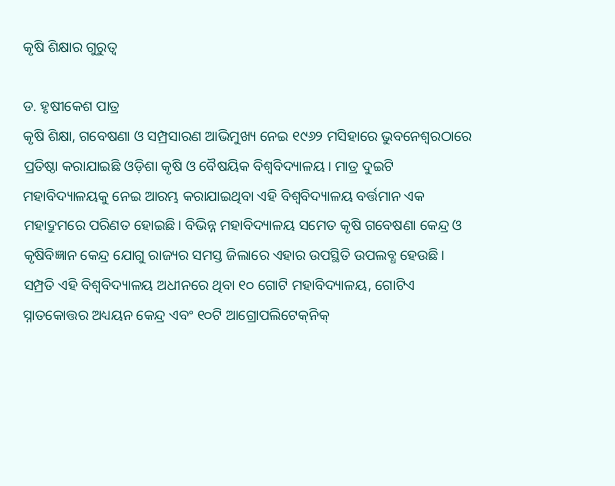କୃଷି ଶିକ୍ଷାର ଗୁରୁତ୍ୱ

ଡ. ହୃଷୀକେଶ ପାତ୍ର
କୃଷି ଶିକ୍ଷା, ଗବେଷଣା ଓ ସମ୍ପ୍ରସାରଣ ଆଭିମୁଖ୍ୟ ନେଇ ୧୯୬୨ ମସିହାରେ ଭୁବନେଶ୍ୱରଠାରେ ପ୍ରତିଷ୍ଠା କରାଯାଇଛି ଓଡ଼ିଶା କୃଷି ଓ ବୈଷୟିକ ବିଶ୍ୱବିଦ୍ୟାଳୟ। ମାତ୍ର ଦୁଇଟି ମହାବିଦ୍ୟାଳୟକୁ ନେଇ ଆରମ୍ଭ କରାଯାଇଥିବା ଏହି ବିଶ୍ୱବିଦ୍ୟାଳୟ ବର୍ତ୍ତମାନ ଏକ ମହାଦ୍ରୁମରେ ପରିଣତ ହୋଇଛି। ବିଭିନ୍ନ ମହାବିଦ୍ୟାଳୟ ସମେତ କୃଷି ଗବେଷଣା କେନ୍ଦ୍ର ଓ କୃଷିବିଜ୍ଞାନ କେନ୍ଦ୍ର ଯୋଗୁ ରାଜ୍ୟର ସମସ୍ତ ଜିଲାରେ ଏହାର ଉପସ୍ଥିତି ଉପଲବ୍ଧ ହେଉଛି। ସମ୍ପ୍ରତି ଏହି ବିଶ୍ୱବିଦ୍ୟାଳୟ ଅଧୀନରେ ଥିବା ୧୦ ଗୋଟି ମହାବିଦ୍ୟାଳୟ, ଗୋଟିଏ ସ୍ନାତକୋତ୍ତର ଅଧ୍ୟୟନ କେନ୍ଦ୍ର ଏବଂ ୧୦ଟି ଆଗ୍ରୋପଲିଟେକ୍‌ନିକ୍‌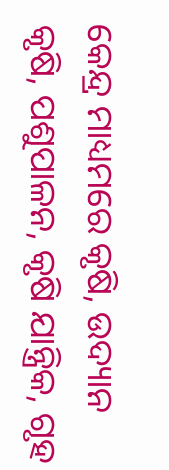କେନ୍ଦ୍ର ମାଧ୍ୟମରେ କୃଷି, ଉଦ୍ୟାନ କୃଷି, ପଶୁପାଳନ, କୃଷି ଯାନ୍ତ୍ରିକ, ଗୃହ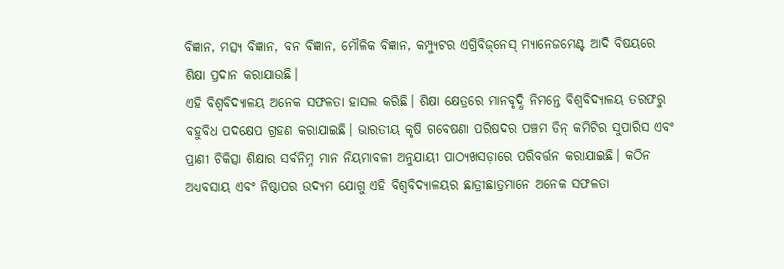ବିଜ୍ଞାନ, ମତ୍ସ୍ୟ ବିଜ୍ଞାନ, ବନ ବିଜ୍ଞାନ, ମୌଳିକ ବିଜ୍ଞାନ, କମ୍ପ୍ୟୁଟର ଏଗ୍ରିବିଜ୍‌ନେସ୍‌ ମ୍ୟାନେଜମେଣ୍ଟ ଆଦି ବିଷୟରେ ଶିକ୍ଷା ପ୍ରଦାନ କରାଯାଉଛି।
ଏହି ବିଶ୍ୱବିଦ୍ୟାଳୟ ଅନେକ ସଫଳତା ହାସଲ କରିଛି। ଶିକ୍ଷା କ୍ଷେତ୍ରରେ ମାନବୃଦ୍ଧି ନିମନ୍ତେ ବିଶ୍ୱବିଦ୍ୟାଳୟ ତରଫରୁ ବହୁବିଧ ପଦକ୍ଷେପ ଗ୍ରହଣ କରାଯାଇଛି। ଭାରତୀୟ କୃଷି ଗବେଷଣା ପରିଷଦର ପଞ୍ଚମ ଡିନ୍‌ କମିଟିର ସୁପାରିସ ଏବଂ ପ୍ରାଣୀ ଚିକିତ୍ସା ଶିକ୍ଷାର ସର୍ବନିମ୍ନ ମାନ ନିୟମାବଳୀ ଅନୁଯାୟୀ ପାଠ୍ୟଖସଡ଼ାରେ ପରିବର୍ତ୍ତନ କରାଯାଇଛି। କଠିନ ଅଧ୍ୟବସାୟ ଏବଂ ନିଷ୍ଠାପର ଉଦ୍ୟମ ଯୋଗୁ ଏହି ବିଶ୍ୱବିଦ୍ୟାଳୟର ଛାତ୍ରୀଛାତ୍ରମାନେ ଅନେକ ସଫଳତା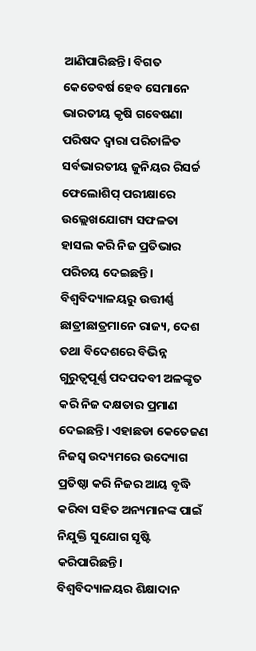ଆଣିପାରିଛନ୍ତି। ବିଗତ କେତେବର୍ଷ ହେବ ସେମାନେ ଭାରତୀୟ କୃଷି ଗବେଷଣା ପରିଷଦ ଦ୍ୱାରା ପରିଚାଳିତ ସର୍ବଭାରତୀୟ ଜୁନିୟର ରିସର୍ଚ୍ଚ ଫେଲୋଶିପ୍‌ ପରୀକ୍ଷାରେ ଉଲ୍ଲେଖଯୋଗ୍ୟ ସଫଳତା ହାସଲ କରି ନିଜ ପ୍ରତିଭାର ପରିଚୟ ଦେଇଛନ୍ତି।
ବିଶ୍ୱବିଦ୍ୟାଳୟରୁ ଉତ୍ତୀର୍ଣ୍ଣ ଛାତ୍ରୀଛାତ୍ରମାନେ ରାଜ୍ୟ, ଦେଶ ତଥା ବିଦେଶରେ ବିଭିନ୍ନ ଗୁରୁତ୍ୱପୂର୍ଣ୍ଣ ପଦପଦବୀ ଅଳଙ୍କୃତ କରି ନିଜ ଦକ୍ଷତାର ପ୍ରମାଣ ଦେଇଛନ୍ତି। ଏହାଛଡା କେତେଜଣ ନିଜସ୍ବ ଉଦ୍ୟମରେ ଉଦ୍ୟୋଗ ପ୍ରତିଷ୍ଠା କରି ନିଜର ଆୟ ବୃଦ୍ଧି କରିବା ସହିତ ଅନ୍ୟମାନଙ୍କ ପାଇଁ ନିଯୁକ୍ତି ସୁଯୋଗ ସୃଷ୍ଟି କରିପାରିଛନ୍ତି।
ବିଶ୍ୱବିଦ୍ୟାଳୟର ଶିକ୍ଷାଦାନ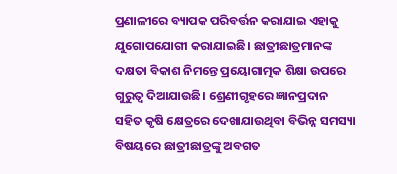ପ୍ରଣାଳୀରେ ବ୍ୟାପକ ପରିବର୍ତ୍ତନ କରାଯାଇ ଏହାକୁ ଯୁଗୋପଯୋଗୀ କରାଯାଇଛି। ଛାତ୍ରୀଛାତ୍ରମାନଙ୍କ ଦକ୍ଷତା ବିକାଶ ନିମନ୍ତେ ପ୍ରୟୋଗାତ୍ମକ ଶିକ୍ଷା ଉପରେ ଗୁରୁତ୍ୱ ଦିଆଯାଉଛି। ଶ୍ରେଣୀଗୃହରେ ଜ୍ଞାନପ୍ରଦାନ ସହିତ କୃଷି କ୍ଷେତ୍ରରେ ଦେଖାଯାଉଥିବା ବିଭିନ୍ନ ସମସ୍ୟା ବିଷୟରେ ଛାତ୍ରୀଛାତ୍ରଙ୍କୁ ଅବଗତ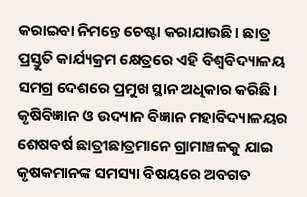କରାଇବା ନିମନ୍ତେ ଚେଷ୍ଟା କରାଯାଉଛି। ଛାତ୍ର ପ୍ରସ୍ତୁତି କାର୍ଯ୍ୟକ୍ରମ କ୍ଷେତ୍ରରେ ଏହି ବିଶ୍ୱବିଦ୍ୟାଳୟ ସମଗ୍ର ଦେଶରେ ପ୍ରମୁଖ ସ୍ଥାନ ଅଧିକାର କରିଛି। କୃଷିବିଜ୍ଞାନ ଓ ଉଦ୍ୟାନ ବିଜ୍ଞାନ ମହାବିଦ୍ୟାଳୟର ଶେଷବର୍ଷ ଛାତ୍ରୀଛାତ୍ରମାନେ ଗ୍ରାମାଞ୍ଚଳକୁ ଯାଇ କୃଷକମାନଙ୍କ ସମସ୍ୟା ବିଷୟରେ ଅବଗତ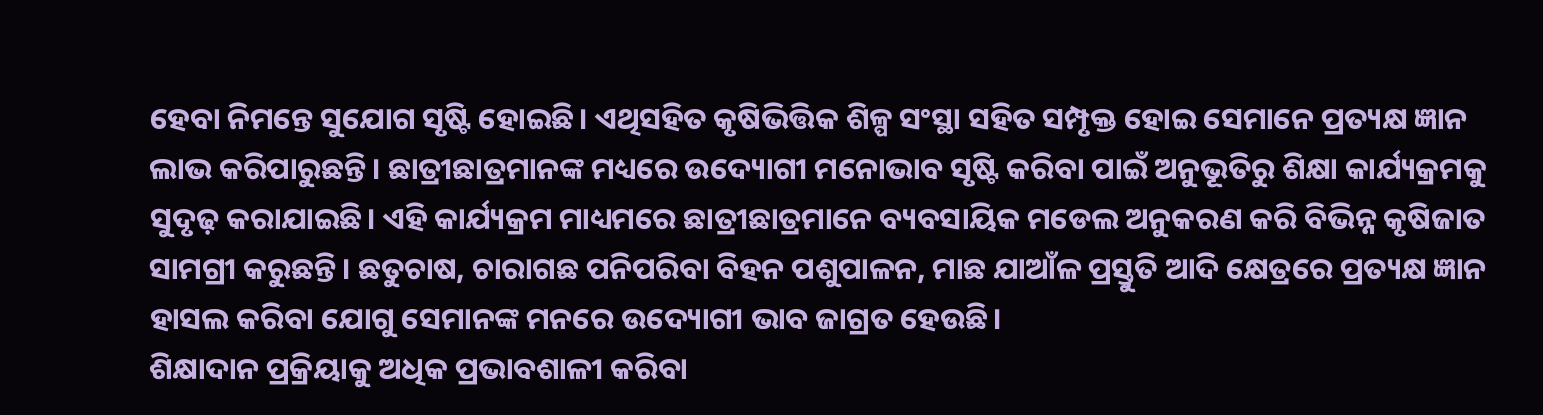ହେବା ନିମନ୍ତେ ସୁଯୋଗ ସୃଷ୍ଟି ହୋଇଛି। ଏଥିସହିତ କୃଷିଭିତ୍ତିକ ଶିଳ୍ପ ସଂସ୍ଥା ସହିତ ସମ୍ପୃକ୍ତ ହୋଇ ସେମାନେ ପ୍ରତ୍ୟକ୍ଷ ଜ୍ଞାନ ଲାଭ କରିପାରୁଛନ୍ତି। ଛାତ୍ରୀଛାତ୍ରମାନଙ୍କ ମଧ୍ୟରେ ଉଦ୍ୟୋଗୀ ମନୋଭାବ ସୃଷ୍ଟି କରିବା ପାଇଁ ଅନୁଭୂତିରୁ ଶିକ୍ଷା କାର୍ଯ୍ୟକ୍ରମକୁ ସୁଦୃଢ଼ କରାଯାଇଛି। ଏହି କାର୍ଯ୍ୟକ୍ରମ ମାଧ୍ୟମରେ ଛାତ୍ରୀଛାତ୍ରମାନେ ବ୍ୟବସାୟିକ ମଡେଲ ଅନୁକରଣ କରି ବିଭିନ୍ନ କୃଷିଜାତ ସାମଗ୍ରୀ କରୁଛନ୍ତି। ଛତୁଚାଷ, ଚାରାଗଛ ପନିପରିବା ବିହନ ପଶୁପାଳନ, ମାଛ ଯାଆଁଳ ପ୍ରସ୍ତୁତି ଆଦି କ୍ଷେତ୍ରରେ ପ୍ରତ୍ୟକ୍ଷ ଜ୍ଞାନ ହାସଲ କରିବା ଯୋଗୁ ସେମାନଙ୍କ ମନରେ ଉଦ୍ୟୋଗୀ ଭାବ ଜାଗ୍ରତ ହେଉଛି।
ଶିକ୍ଷାଦାନ ପ୍ରକ୍ରିୟାକୁ ଅଧିକ ପ୍ରଭାବଶାଳୀ କରିବା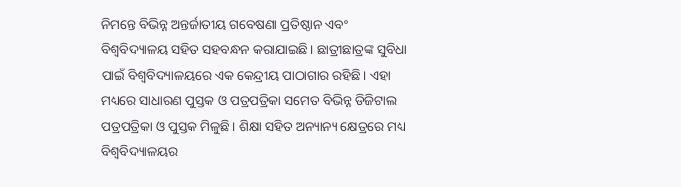ନିମନ୍ତେ ବିଭିନ୍ନ ଅନ୍ତର୍ଜାତୀୟ ଗବେଷଣା ପ୍ରତିଷ୍ଠାନ ଏବଂ ବିଶ୍ୱବିଦ୍ୟାଳୟ ସହିତ ସହବନ୍ଧନ କରାଯାଇଛି। ଛାତ୍ରୀଛାତ୍ରଙ୍କ ସୁବିଧା ପାଇଁ ବିଶ୍ୱବିଦ୍ୟାଳୟରେ ଏକ କେନ୍ଦ୍ରୀୟ ପାଠାଗାର ରହିଛି। ଏହା ମଧ୍ୟରେ ସାଧାରଣ ପୁସ୍ତକ ଓ ପତ୍ରପତ୍ରିକା ସମେତ ବିଭିନ୍ନ ଡିଜିଟାଲ ପତ୍ରପତ୍ରିକା ଓ ପୁସ୍ତକ ମିଳୁଛି। ଶିକ୍ଷା ସହିତ ଅନ୍ୟାନ୍ୟ କ୍ଷେତ୍ରରେ ମଧ୍ୟ ବିଶ୍ୱବିଦ୍ୟାଳୟର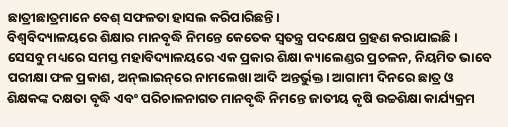ଛାତ୍ରୀଛାତ୍ରମାନେ ବେଶ୍‌ ସଫଳତା ହାସଲ କରିପାରିଛନ୍ତି।
ବିଶ୍ୱବିଦ୍ୟାଳୟରେ ଶିକ୍ଷାର ମାନବୃଦ୍ଧି ନିମନ୍ତେ କେତେକ ସ୍ବତନ୍ତ୍ର ପଦକ୍ଷେପ ଗ୍ରହଣ କରାଯାଇଛି। ସେସବୁ ମଧ୍ୟରେ ସମସ୍ତ ମହାବିଦ୍ୟାଳୟରେ ଏକ ପ୍ରକାର ଶିକ୍ଷା କ୍ୟାଲେଣ୍ଡର ପ୍ରଚଳନ, ନିୟମିତ ଭାବେ ପରୀକ୍ଷା ଫଳ ପ୍ରକାଶ, ଅନ୍‌ଲାଇନ୍‌ରେ ନାମଲେଖା ଆଦି ଅନ୍ତର୍ଭୁକ୍ତ। ଆଗାମୀ ଦିନରେ ଛାତ୍ର ଓ ଶିକ୍ଷକଙ୍କ ଦକ୍ଷତା ବୃଦ୍ଧି ଏବଂ ପରିଚାଳନାଗତ ମାନବୃଦ୍ଧି ନିମନ୍ତେ ଜାତୀୟ କୃଷି ଉଚ୍ଚଶିକ୍ଷା କାର୍ଯ୍ୟକ୍ରମ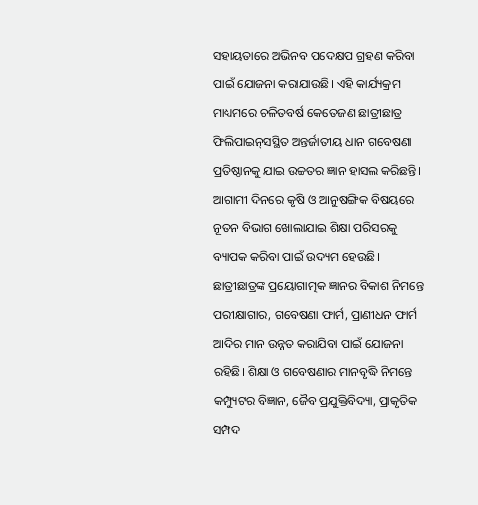ସହାୟତାରେ ଅଭିନବ ପଦେକ୍ଷପ ଗ୍ରହଣ କରିବା ପାଇଁ ଯୋଜନା କରାଯାଉଛି। ଏହି କାର୍ଯ୍ୟକ୍ରମ ମାଧ୍ୟମରେ ଚଳିତବର୍ଷ କେତେଜଣ ଛାତ୍ରୀଛାତ୍ର ଫିଲିପାଇନ୍‌ସସ୍ଥିତ ଅନ୍ତର୍ଜାତୀୟ ଧାନ ଗବେଷଣା ପ୍ରତିଷ୍ଠାନକୁ ଯାଇ ଉଚ୍ଚତର ଜ୍ଞାନ ହାସଲ କରିଛନ୍ତି। ଆଗାମୀ ଦିନରେ କୃଷି ଓ ଆନୁଷଙ୍ଗିକ ବିଷୟରେ ନୂତନ ବିଭାଗ ଖୋଲାଯାଇ ଶିକ୍ଷା ପରିସରକୁ ବ୍ୟାପକ କରିବା ପାଇଁ ଉଦ୍ୟମ ହେଉଛି। ଛାତ୍ରୀଛାତ୍ରଙ୍କ ପ୍ରୟୋଗାତ୍ମକ ଜ୍ଞାନର ବିକାଶ ନିମନ୍ତେ ପରୀକ୍ଷାଗାର, ଗବେଷଣା ଫାର୍ମ, ପ୍ରାଣୀଧନ ଫାର୍ମ ଆଦିର ମାନ ଉନ୍ନତ କରାଯିବା ପାଇଁ ଯୋଜନା ରହିଛି। ଶିକ୍ଷା ଓ ଗବେଷଣାର ମାନବୃଦ୍ଧି ନିମନ୍ତେ କମ୍ପ୍ୟୁଟର ବିଜ୍ଞାନ, ଜୈବ ପ୍ରଯୁକ୍ତିବିଦ୍ୟା, ପ୍ରାକୃତିକ ସମ୍ପଦ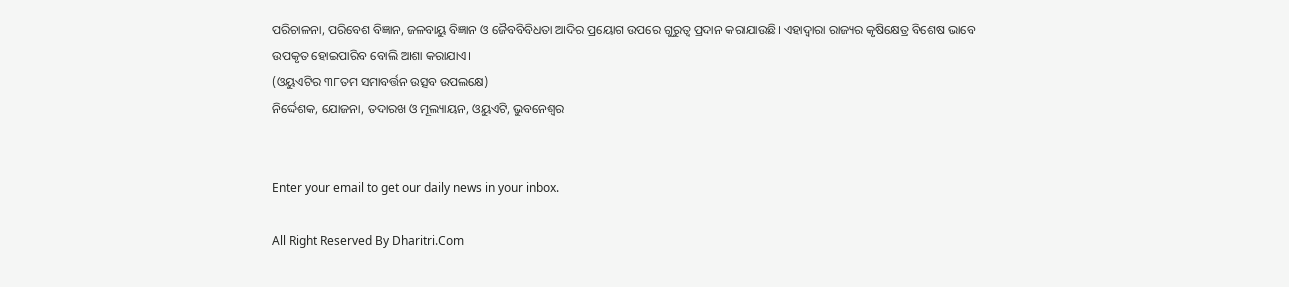ପରିଚାଳନା, ପରିବେଶ ବିଜ୍ଞାନ, ଜଳବାୟୁ ବିଜ୍ଞାନ ଓ ଜୈବବିବିଧତା ଆଦିର ପ୍ରୟୋଗ ଉପରେ ଗୁରୁତ୍ୱ ପ୍ରଦାନ କରାଯାଉଛି। ଏହାଦ୍ୱାରା ରାଜ୍ୟର କୃଷିକ୍ଷେତ୍ର ବିଶେଷ ଭାବେ ଉପକୃତ ହୋଇପାରିବ ବୋଲି ଆଶା କରାଯାଏ।
(ଓୟୁଏଟିର ୩୮ତମ ସମାବର୍ତ୍ତନ ଉତ୍ସବ ଉପଲକ୍ଷେ)
ନିର୍ଦ୍ଦେଶକ, ଯୋଜନା, ତଦାରଖ ଓ ମୂଲ୍ୟାୟନ, ଓୟୁଏଟି, ଭୁବନେଶ୍ୱର


Enter your email to get our daily news in your inbox.

All Right Reserved By Dharitri.Com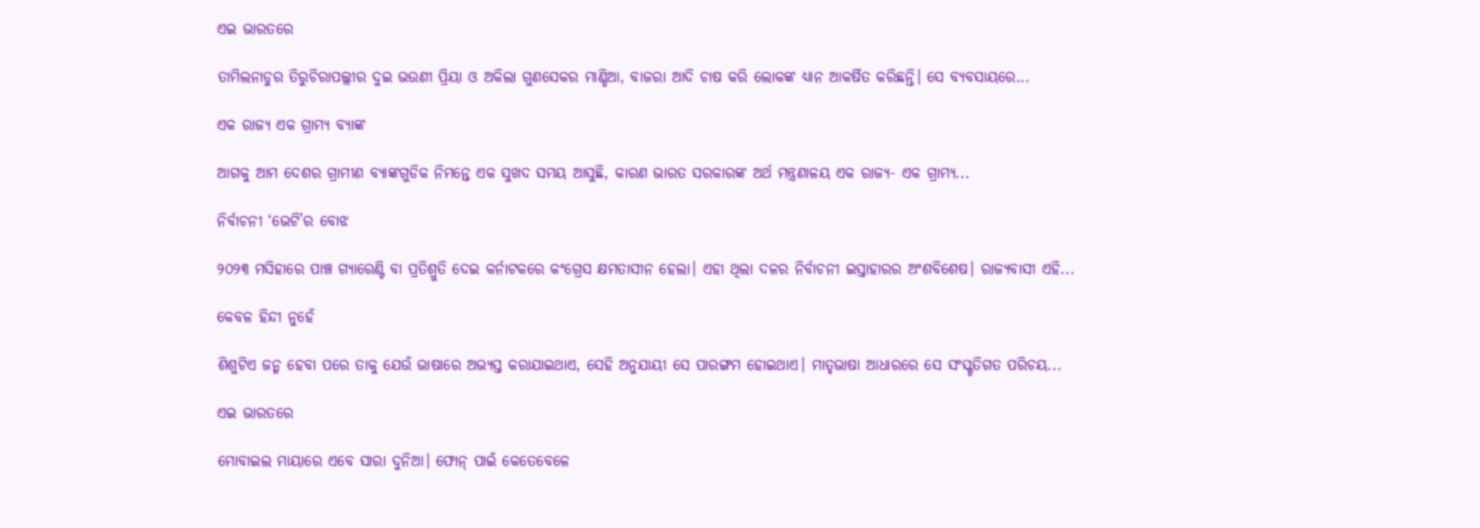ଏଇ ଭାରତରେ

ତାମିଲନାଡୁର ତିରୁଚିରାପଲ୍ଲୀର ଦୁଇ ଭଉଣୀ ପ୍ରିୟା ଓ ଅକିଲା ଗୁଣସେକର ମାଣ୍ଡିଆ, ବାଜରା ଆଦି ଚାଷ କରି ଲୋକଙ୍କ ଧ୍ୟାନ ଆକର୍ଷିତ କରିଛନ୍ତି। ସେ ବ୍ୟବସାୟରେ...

ଏକ ରାଜ୍ୟ ଏକ ଗ୍ରାମ୍ୟ ବ୍ୟାଙ୍କ

ଆଗକୁ ଆମ ଦେଶର ଗ୍ରାମୀଣ ବ୍ୟାଙ୍କଗୁଡିକ ନିମନ୍ତେ ଏକ ସୁଖଦ ସମୟ ଆସୁଛି, କାରଣ ଭାରତ ସରକାରଙ୍କ ଅର୍ଥ ମନ୍ତ୍ରଣାଳୟ ଏକ ରାଜ୍ୟ- ଏକ ଗ୍ରାମ୍ୟ...

ନିର୍ବାଚନୀ ‘ଭେଟି’ର ବୋଝ

୨୦୨୩ ମସିହାରେ ପାଞ୍ଚ ଗ୍ୟାରେଣ୍ଟି ବା ପ୍ରତିଶ୍ରୁତି ଦେଇ କର୍ନାଟକରେ କଂଗ୍ରେସ କ୍ଷମତାସୀନ ହେଲା। ଏହା ଥିଲା ଦଳର ନିର୍ବାଚନୀ ଇସ୍ତାହାରର ଅଂଶବିଶେଷ। ରାଜ୍ୟବାସୀ ଏହି...

କେବଳ ହିନ୍ଦୀ ନୁହେଁ

ଶିଶୁଟିଏ ଜନ୍ମ ହେବା ପରେ ତାକୁ ଯେଉଁ ଭାଷାରେ ଅଭ୍ୟସ୍ତ କରାଯାଇଥାଏ, ସେହି ଅନୁଯାୟୀ ସେ ପାରଙ୍ଗମ ହୋଇଥାଏ। ମାତୃଭାଷା ଆଧାରରେ ସେ ସଂସ୍କୃତିଗତ ପରିଚୟ...

ଏଇ ଭାରତରେ

ମୋବାଇଲ ମାୟାରେ ଏବେ ସାରା ଦୁନିଆ। ଫୋନ୍‌ ପାଇଁ କେତେବେଳେ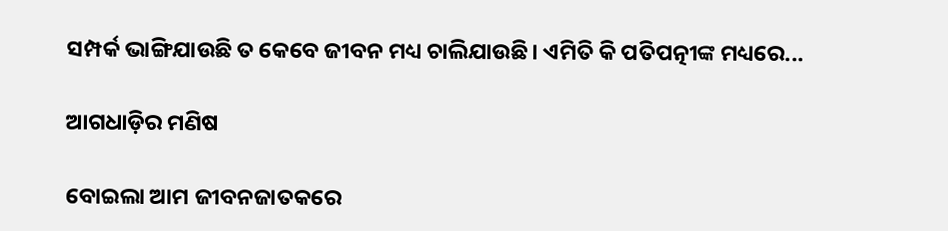ସମ୍ପର୍କ ଭାଙ୍ଗିଯାଉଛି ତ କେବେ ଜୀବନ ମଧ୍ୟ ଚାଲିଯାଉଛି। ଏମିତି କି ପତିପତ୍ନୀଙ୍କ ମଧ୍ୟରେ...

ଆଗଧାଡ଼ିର ମଣିଷ

ବୋଇଲା ଆମ ଜୀବନଜାତକରେ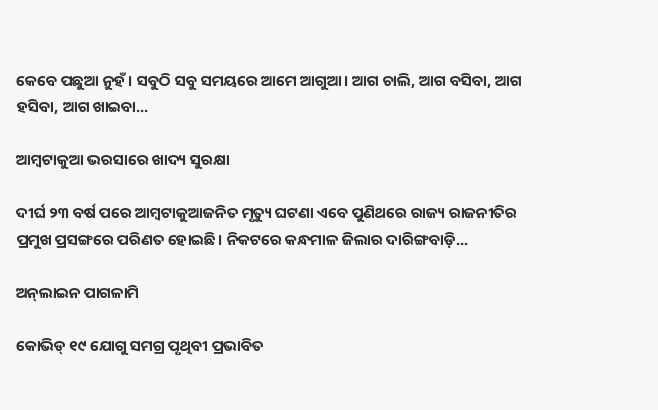କେବେ ପଛୁଆ ନୁହଁ। ସବୁଠି ସବୁ ସମୟରେ ଆମେ ଆଗୁଆ। ଆଗ ଚାଲି, ଆଗ ବସିବା, ଆଗ ହସିବା, ଆଗ ଖାଇବା...

ଆମ୍ବଟାକୁଆ ଭରସାରେ ଖାଦ୍ୟ ସୁରକ୍ଷା

ଦୀର୍ଘ ୨୩ ବର୍ଷ ପରେ ଆମ୍ବଟାକୁଆଜନିତ ମୃତ୍ୟୁ ଘଟଣା ଏବେ ପୁଣିଥରେ ରାଜ୍ୟ ରାଜନୀତିର ପ୍ରମୁଖ ପ୍ରସଙ୍ଗରେ ପରିଣତ ହୋଇଛି। ନିକଟରେ କନ୍ଧମାଳ ଜିଲାର ଦାରିଙ୍ଗବାଡ଼ି...

ଅନ୍‌ଲାଇନ ପାଗଳାମି

କୋଭିଡ୍‌ ୧୯ ଯୋଗୁ ସମଗ୍ର ପୃଥିବୀ ପ୍ରଭାବିତ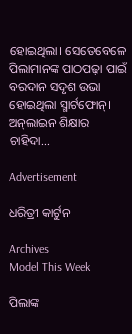ହୋଇଥିଲା। ସେତେବେଳେ ପିଲାମାନଙ୍କ ପାଠପଢ଼ା ପାଇଁ ବରଦାନ ସଦୃଶ ଉଭା ହୋଇଥିଲା ସ୍ମାର୍ଟଫୋନ୍‌। ଅନ୍‌ଲାଇନ ଶିକ୍ଷାର ଚାହିଦା...

Advertisement

ଧରିତ୍ରୀ କାର୍ଟୁନ

Archives
Model This Week

ପିଲାଙ୍କ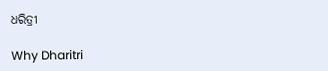ଧରିତ୍ରୀ

Why Dharitri